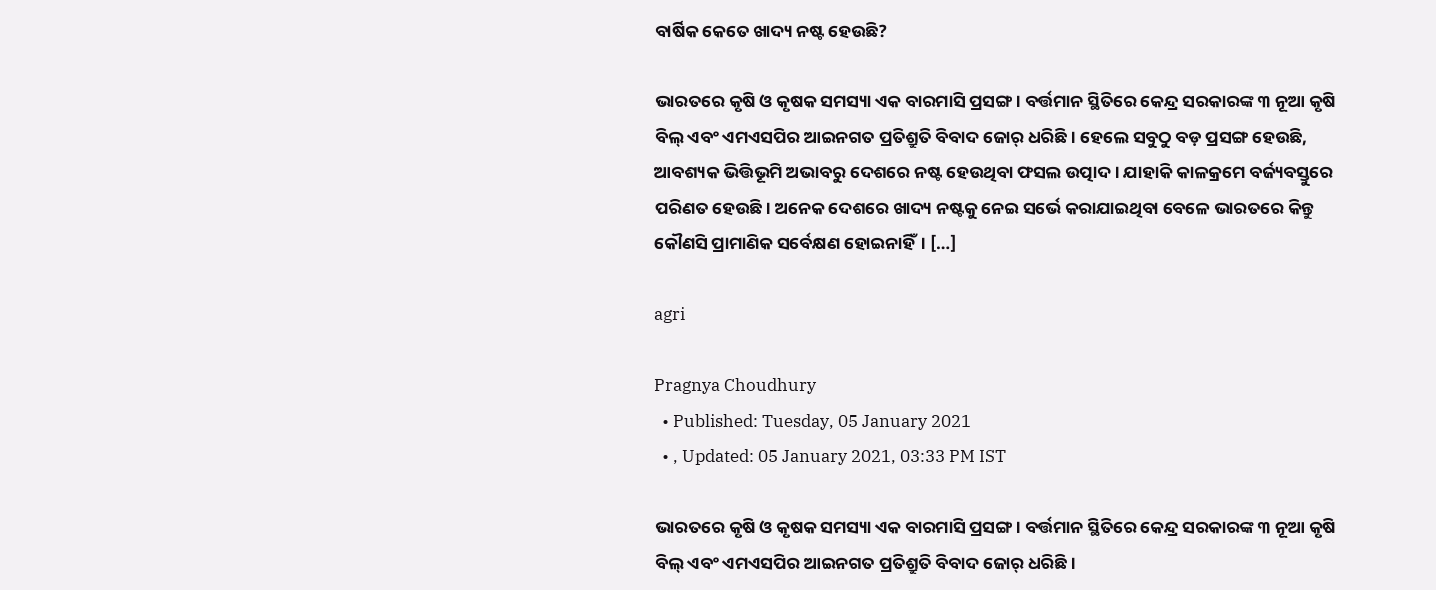ବାର୍ଷିକ କେତେ ଖାଦ୍ୟ ନଷ୍ଟ ହେଉଛି?

ଭାରତରେ କୃଷି ଓ କୃଷକ ସମସ୍ୟା ଏକ ବାରମାସି ପ୍ରସଙ୍ଗ। ବର୍ତ୍ତମାନ ସ୍ଥିତିରେ କେନ୍ଦ୍ର ସରକାରଙ୍କ ୩ ନୂଆ କୃଷି ବିଲ୍ ଏବଂ ଏମଏସପିର ଆଇନଗତ ପ୍ରତିଶ୍ରୁତି ବିବାଦ ଜୋର୍ ଧରିଛି। ହେଲେ ସବୁଠୁ ବଡ଼ ପ୍ରସଙ୍ଗ ହେଉଛି, ଆବଶ୍ୟକ ଭିତ୍ତିଭୂମି ଅଭାବରୁ ଦେଶରେ ନଷ୍ଟ ହେଉଥିବା ଫସଲ ଉତ୍ପାଦ। ଯାହାକି କାଳକ୍ରମେ ବର୍ଜ୍ୟବସ୍ତୁରେ ପରିଣତ ହେଉଛି। ଅନେକ ଦେଶରେ ଖାଦ୍ୟ ନଷ୍ଟକୁ ନେଇ ସର୍ଭେ କରାଯାଇଥିବା ବେଳେ ଭାରତରେ କିନ୍ତୁ କୌଣସି ପ୍ରାମାଣିକ ସର୍ବେକ୍ଷଣ ହୋଇନାହିଁ। […]

agri

Pragnya Choudhury
  • Published: Tuesday, 05 January 2021
  • , Updated: 05 January 2021, 03:33 PM IST

ଭାରତରେ କୃଷି ଓ କୃଷକ ସମସ୍ୟା ଏକ ବାରମାସି ପ୍ରସଙ୍ଗ। ବର୍ତ୍ତମାନ ସ୍ଥିତିରେ କେନ୍ଦ୍ର ସରକାରଙ୍କ ୩ ନୂଆ କୃଷି ବିଲ୍ ଏବଂ ଏମଏସପିର ଆଇନଗତ ପ୍ରତିଶ୍ରୁତି ବିବାଦ ଜୋର୍ ଧରିଛି।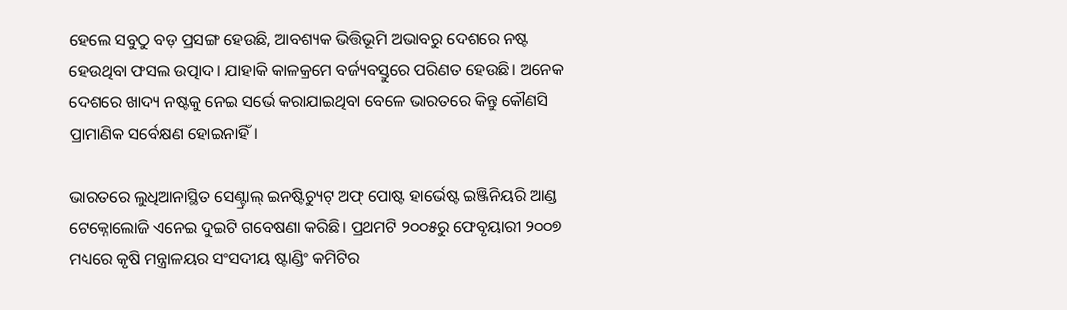ହେଲେ ସବୁଠୁ ବଡ଼ ପ୍ରସଙ୍ଗ ହେଉଛି, ଆବଶ୍ୟକ ଭିତ୍ତିଭୂମି ଅଭାବରୁ ଦେଶରେ ନଷ୍ଟ ହେଉଥିବା ଫସଲ ଉତ୍ପାଦ। ଯାହାକି କାଳକ୍ରମେ ବର୍ଜ୍ୟବସ୍ତୁରେ ପରିଣତ ହେଉଛି। ଅନେକ ଦେଶରେ ଖାଦ୍ୟ ନଷ୍ଟକୁ ନେଇ ସର୍ଭେ କରାଯାଇଥିବା ବେଳେ ଭାରତରେ କିନ୍ତୁ କୌଣସି ପ୍ରାମାଣିକ ସର୍ବେକ୍ଷଣ ହୋଇନାହିଁ।

ଭାରତରେ ଲୁଧିଆନାସ୍ଥିତ ସେଣ୍ଟ୍ରାଲ୍ ଇନଷ୍ଟିଚ୍ୟୁଟ୍ ଅଫ୍ ପୋଷ୍ଟ ହାର୍ଭେଷ୍ଟ ଇଞ୍ଜିନିୟରି ଆଣ୍ଡ ଟେକ୍ନୋଲୋଜି ଏନେଇ ଦୁଇଟି ଗବେଷଣା କରିଛି। ପ୍ରଥମଟି ୨୦୦୫ରୁ ଫେବୃୟାରୀ ୨୦୦୭ ମଧ୍ୟରେ କୃଷି ମନ୍ତ୍ରାଳୟର ସଂସଦୀୟ ଷ୍ଟାଣ୍ଡିଂ କମିଟିର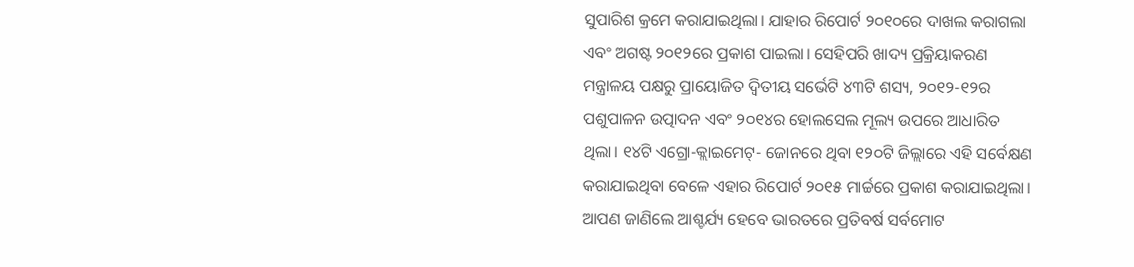ସୁପାରିଶ କ୍ରମେ କରାଯାଇଥିଲା। ଯାହାର ରିପୋର୍ଟ ୨୦୧୦ରେ ଦାଖଲ କରାଗଲା ଏବଂ ଅଗଷ୍ଟ ୨୦୧୨ରେ ପ୍ରକାଶ ପାଇଲା। ସେହିପରି ଖାଦ୍ୟ ପ୍ରକ୍ରିୟାକରଣ ମନ୍ତ୍ରାଳୟ ପକ୍ଷରୁ ପ୍ରାୟୋଜିତ ଦ୍ୱିତୀୟ ସର୍ଭେଟି ୪୩ଟି ଶସ୍ୟ, ୨୦୧୨-୧୨ର ପଶୁପାଳନ ଉତ୍ପାଦନ ଏବଂ ୨୦୧୪ର ହୋଲସେଲ ମୂଲ୍ୟ ଉପରେ ଆଧାରିତ ଥିଲା। ୧୪ଟି ଏଗ୍ରୋ-କ୍ଲାଇମେଟ୍- ଜୋନରେ ଥିବା ୧୨୦ଟି ଜିଲ୍ଲାରେ ଏହି ସର୍ବେକ୍ଷଣ କରାଯାଇଥିବା ବେଳେ ଏହାର ରିପୋର୍ଟ ୨୦୧୫ ମାର୍ଚ୍ଚରେ ପ୍ରକାଶ କରାଯାଇଥିଲା। ଆପଣ ଜାଣିଲେ ଆଶ୍ଚର୍ଯ୍ୟ ହେବେ ଭାରତରେ ପ୍ରତିବର୍ଷ ସର୍ବମୋଟ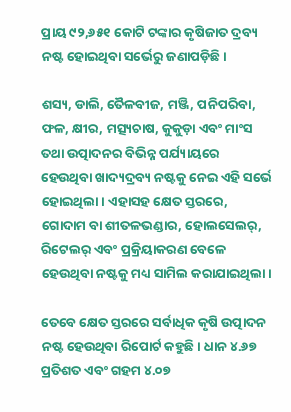ପ୍ରାୟ ୯୨,୬୫୧ କୋଟି ଟଙ୍କାର କୃଷିଜାତ ଦ୍ରବ୍ୟ ନଷ୍ଟ ହୋଇଥିବା ସର୍ଭେରୁ ଜଣାପଡ଼ିଛି।

ଶସ୍ୟ, ଡାଲି, ତୈଳବୀଜ, ମଞ୍ଜି, ପନିପରିବା, ଫଳ, କ୍ଷୀର, ମତ୍ସ୍ୟଚାଷ, କୁକୁଡ଼ା ଏବଂ ମାଂସ ତଥା ଉତ୍ପାଦନର ବିଭିନ୍ନ ପର୍ଯ୍ୟାୟରେ ହେଉଥିବା ଖାଦ୍ୟଦ୍ରବ୍ୟ ନଷ୍ଟକୁ ନେଇ ଏହି ସର୍ଭେ ହୋଇଥିଲା। ଏହାସହ କ୍ଷେତ ସ୍ତରରେ, ଗୋଦାମ ବା ଶୀତଳଭଣ୍ଡାର, ହୋଲସେଲର୍, ରିଟେଲର୍ ଏବଂ ପ୍ରକ୍ରିୟାକରଣ ବେଳେ ହେଉଥିବା ନଷ୍ଟକୁ ମଧ୍ୟ ସାମିଲ କରାଯାଇଥିଲା।

ତେବେ କ୍ଷେତ ସ୍ତରରେ ସର୍ବାଧିକ କୃଷି ଉତ୍ପାଦନ ନଷ୍ଟ ହେଉଥିବା ରିପୋର୍ଟ କହୁଛି। ଧାନ ୪.୬୭ ପ୍ରତିଶତ ଏବଂ ଗହମ ୪.୦୭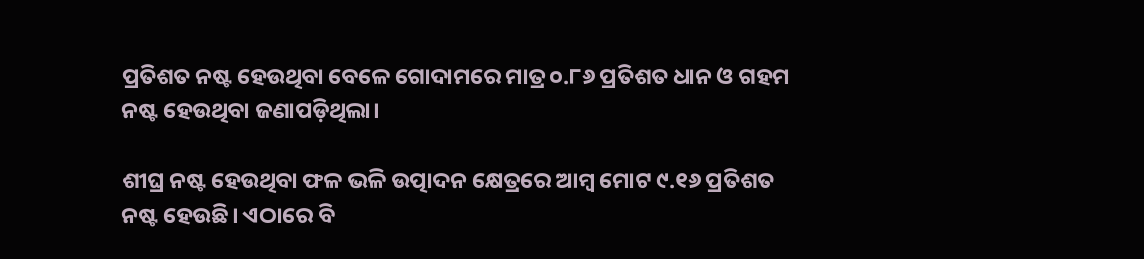ପ୍ରତିଶତ ନଷ୍ଟ ହେଉଥିବା ବେଳେ ଗୋଦାମରେ ମାତ୍ର ୦.୮୬ ପ୍ରତିଶତ ଧାନ ଓ ଗହମ ନଷ୍ଟ ହେଉଥିବା ଜଣାପଡ଼ିଥିଲା।

ଶୀଘ୍ର ନଷ୍ଟ ହେଉଥିବା ଫଳ ଭଳି ଉତ୍ପାଦନ କ୍ଷେତ୍ରରେ ଆମ୍ବ ମୋଟ ୯.୧୬ ପ୍ରତିଶତ ନଷ୍ଟ ହେଉଛି। ଏଠାରେ ବି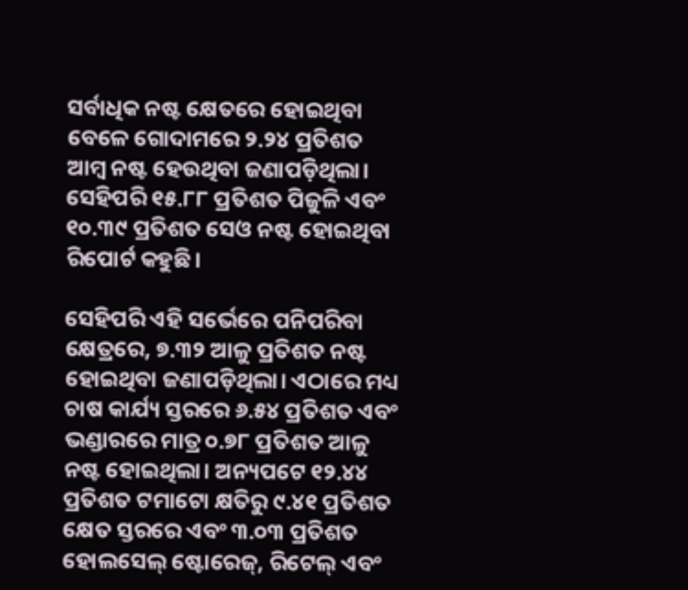ସର୍ବାଧିକ ନଷ୍ଟ କ୍ଷେତରେ ହୋଇଥିବା ବେଳେ ଗୋଦାମରେ ୨.୨୪ ପ୍ରତିଶତ ଆମ୍ବ ନଷ୍ଟ ହେଉଥିବା ଜଣାପଡ଼ିଥିଲା। ସେହିପରି ୧୫.୮୮ ପ୍ରତିଶତ ପିଜୁଳି ଏବଂ ୧୦.୩୯ ପ୍ରତିଶତ ସେଓ ନଷ୍ଟ ହୋଇଥିବା ରିପୋର୍ଟ କହୁଛି।

ସେହିପରି ଏହି ସର୍ଭେରେ ପନିପରିବା କ୍ଷେତ୍ରରେ, ୭.୩୨ ଆଳୁ ପ୍ରତିଶତ ନଷ୍ଟ ହୋଇଥିବା ଜଣାପଡ଼ିଥିଲା। ଏଠାରେ ମଧ୍ୟ ଚାଷ କାର୍ଯ୍ୟ ସ୍ତରରେ ୬.୫୪ ପ୍ରତିଶତ ଏବଂ ଭଣ୍ଡାରରେ ମାତ୍ର ୦.୭୮ ପ୍ରତିଶତ ଆଳୁ ନଷ୍ଟ ହୋଇଥିଲା। ଅନ୍ୟପଟେ ୧୨.୪୪ ପ୍ରତିଶତ ଟମାଟୋ କ୍ଷତିରୁ ୯.୪୧ ପ୍ରତିଶତ କ୍ଷେତ ସ୍ତରରେ ଏବଂ ୩.୦୩ ପ୍ରତିଶତ ହୋଲସେଲ୍ ଷ୍ଟୋରେଜ୍, ରିଟେଲ୍ ଏବଂ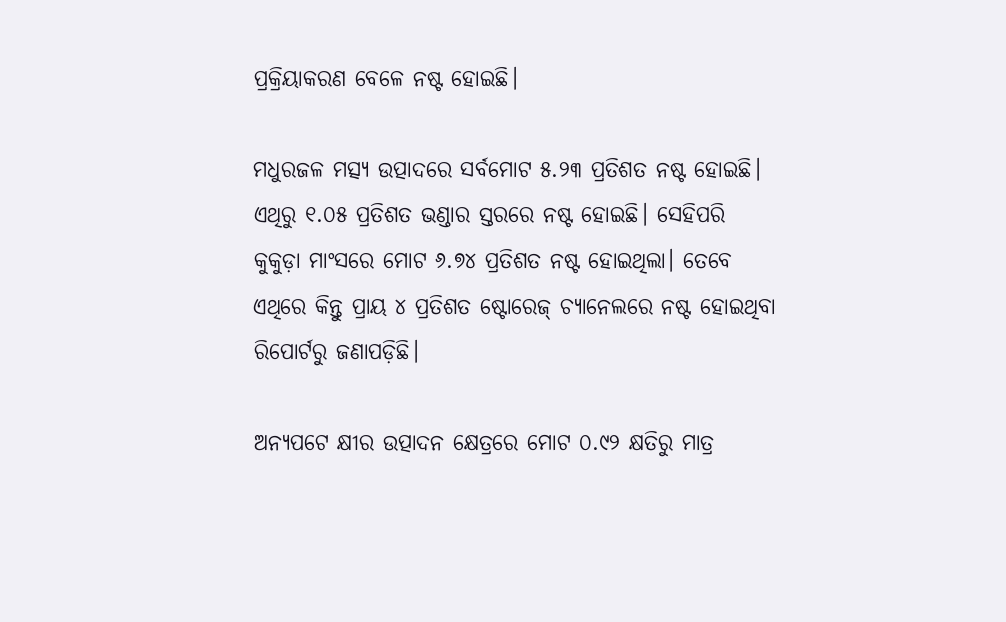ପ୍ରକ୍ରିୟାକରଣ ବେଳେ ନଷ୍ଟ ହୋଇଛି।

ମଧୁରଜଳ ମତ୍ସ୍ୟ ଉତ୍ପାଦରେ ସର୍ବମୋଟ ୫.୨୩ ପ୍ରତିଶତ ନଷ୍ଟ ହୋଇଛି। ଏଥିରୁ ୧.୦୫ ପ୍ରତିଶତ ଭଣ୍ଡାର ସ୍ତରରେ ନଷ୍ଟ ହୋଇଛି। ସେହିପରି କୁକୁଡ଼ା ମାଂସରେ ମୋଟ ୬.୭୪ ପ୍ରତିଶତ ନଷ୍ଟ ହୋଇଥିଲା। ତେବେ ଏଥିରେ କିନ୍ତୁ ପ୍ରାୟ ୪ ପ୍ରତିଶତ ଷ୍ଟୋରେଜ୍ ଚ୍ୟାନେଲରେ ନଷ୍ଟ ହୋଇଥିବା ରିପୋର୍ଟରୁ ଜଣାପଡ଼ିଛି।

ଅନ୍ୟପଟେ କ୍ଷୀର ଉତ୍ପାଦନ କ୍ଷେତ୍ରରେ ମୋଟ ୦.୯୨ କ୍ଷତିରୁ ମାତ୍ର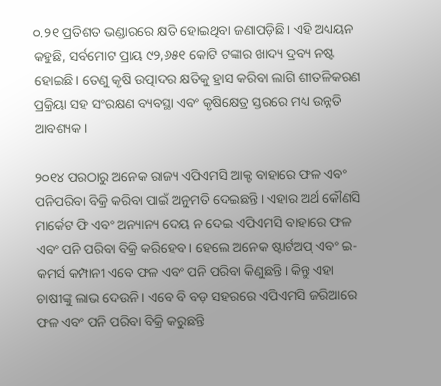୦.୨୧ ପ୍ରତିଶତ ଭଣ୍ଡାରରେ କ୍ଷତି ହୋଇଥିବା ଜଣାପଡ଼ିଛି। ଏହି ଅଧ୍ୟୟନ କହୁଛି, ସର୍ବମୋଟ ପ୍ରାୟ ୯୨,୬୫୧ କୋଟି ଟଙ୍କାର ଖାଦ୍ୟ ଦ୍ରବ୍ୟ ନଷ୍ଟ ହୋଇଛି। ତେଣୁ କୃଷି ଉତ୍ପାଦର କ୍ଷତିକୁ ହ୍ରାସ କରିବା ଲାଗି ଶୀତଳିକରଣ ପ୍ରକ୍ରିୟା ସହ ସଂରକ୍ଷଣ ବ୍ୟବସ୍ଥା ଏବଂ କୃଷିକ୍ଷେତ୍ର ସ୍ତରରେ ମଧ୍ୟ ଉନ୍ନତି ଆବଶ୍ୟକ।

୨୦୧୪ ପରଠାରୁ ଅନେକ ରାଜ୍ୟ ଏପିଏମସି ଆକ୍ଟ ବାହାରେ ଫଳ ଏବଂ ପନିପରିବା ବିକ୍ରି କରିବା ପାଇଁ ଅନୁମତି ଦେଇଛନ୍ତି। ଏହାର ଅର୍ଥ କୌଣସି ମାର୍କେଟ ଫି ଏବଂ ଅନ୍ୟାନ୍ୟ ଦେୟ ନ ଦେଇ ଏପିଏମସି ବାହାରେ ଫଳ ଏବଂ ପନି ପରିବା ବିକ୍ରି କରିହେବ। ହେଲେ ଅନେକ ଷ୍ଟାର୍ଟଅପ୍ ଏବଂ ଇ-କମର୍ସ କମ୍ପାନୀ ଏବେ ଫଳ ଏବଂ ପନି ପରିବା କିଣୁଛନ୍ତି। କିନ୍ତୁ ଏହା ଚାଷୀଙ୍କୁ ଲାଭ ଦେଉନି। ଏବେ ବି ବଡ଼ ସହରରେ ଏପିଏମସି ଜରିଆରେ ଫଳ ଏବଂ ପନି ପରିବା ବିକ୍ରି କରୁଛନ୍ତି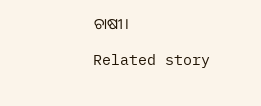ଚାଷୀ।

Related story